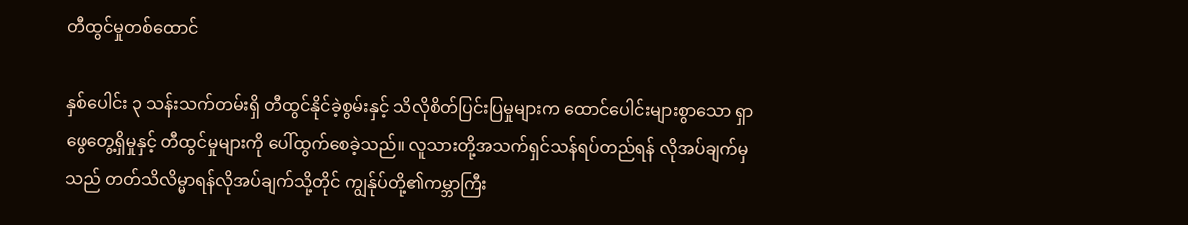တီထွင်မှုတစ်ထောင်

နှစ်ပေါင်း ၃ သန်းသက်တမ်းရှိ တီထွင်နိုင်ခဲ့စွမ်းနှင့် သိလိုစိတ်ပြင်းပြမှုများက ထောင်ပေါင်းများစွာသော ရှာဖွေတွေ့ရှိမှုနှင့် တီထွင်မှုများကို ပေါ်ထွက်စေခဲ့သည်။ လူသားတို့အသက်ရှင်သန်ရပ်တည်ရန် လိုအပ်ချက်မှသည် တတ်သိလိမ္မာရန်လိုအပ်ချက်သို့တိုင် ကျွန်ုပ်တို့၏ကမ္ဘာကြီး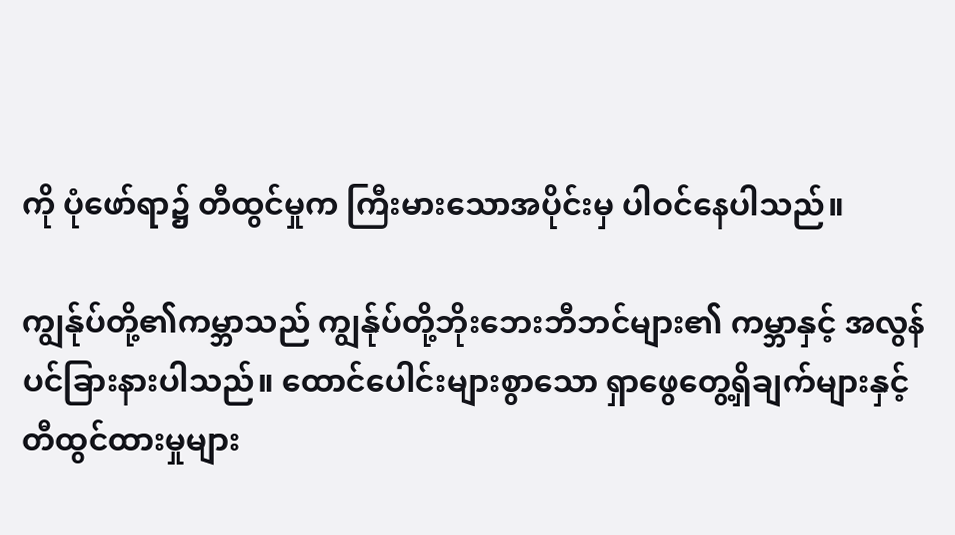ကို ပုံဖော်ရာ၌ တီထွင်မှုက ကြီးမားသောအပိုင်းမှ ပါဝင်နေပါသည်။

ကျွန်ုပ်တို့၏ကမ္ဘာသည် ကျွန်ုပ်တို့ဘိုးဘေးဘီဘင်များ၏ ကမ္ဘာနှင့် အလွန်ပင်ခြားနားပါသည်။ ထောင်ပေါင်းများစွာသော ရှာဖွေတွေ့ရှိချက်များနှင့် တီထွင်ထားမှုများ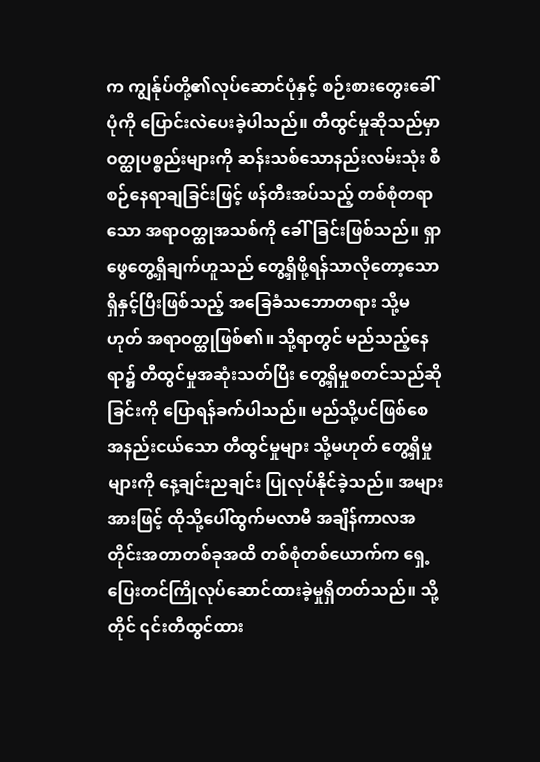က ကျွန်ုပ်တို့၏လုပ်ဆောင်ပုံနှင့် စဉ်းစားတွေးခေါ်ပုံကို ပြောင်းလဲပေးခဲ့ပါသည်။ တီထွင်မှုဆိုသည်မှာ ဝတ္ထုပစ္စည်းများကို ဆန်းသစ်သောနည်းလမ်းသုံး စီစဉ်နေရာချခြင်းဖြင့် ဖန်တီးအပ်သည့် တစ်စုံတရာသော အရာဝတ္ထုအသစ်ကို ခေါ်ခြင်းဖြစ်သည်။ ရှာဖွေတွေ့ရှိချက်ဟူသည် တွေ့ရှိဖို့ရန်သာလိုတော့သော ရှိနှင့်ပြီးဖြစ်သည့် အခြေခံသဘောတရား သို့မဟုတ် အရာဝတ္ထုဖြစ်၏။ သို့ရာတွင် မည်သည့်နေရာ၌ တီထွင်မှုအဆုံးသတ်ပြီး တွေ့ရှိမှုစတင်သည်ဆိုခြင်းကို ပြောရန်ခက်ပါသည်။ မည်သို့ပင်ဖြစ်စေ အနည်းငယ်သော တီထွင်မှုများ သို့မဟုတ် တွေ့ရှိမှုများကို နေ့ချင်းညချင်း ပြုလုပ်နိုင်ခဲ့သည်။ အများအားဖြင့် ထိုသို့ပေါ်ထွက်မလာမီ အချိန်ကာလအတိုင်းအတာတစ်ခုအထိ တစ်စုံတစ်ယောက်က ရှေ့ပြေးတင်ကြိုလုပ်ဆောင်ထားခဲ့မှုရှိတတ်သည်။ သို့တိုင် ၎င်းတီထွင်ထား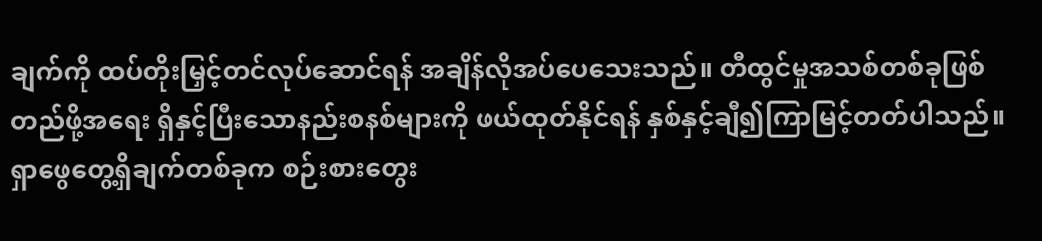ချက်ကို ထပ်တိုးမြှင့်တင်လုပ်ဆောင်ရန် အချိန်လိုအပ်ပေသေးသည်။ တီထွင်မှုအသစ်တစ်ခုဖြစ်တည်ဖို့အရေး ရှိနှင့်ပြီးသောနည်းစနစ်များကို ဖယ်ထုတ်နိုင်ရန် နှစ်နှင့်ချီ၍ကြာမြင့်တတ်ပါသည်။ ရှာဖွေတွေ့ရှိချက်တစ်ခုက စဉ်းစားတွေး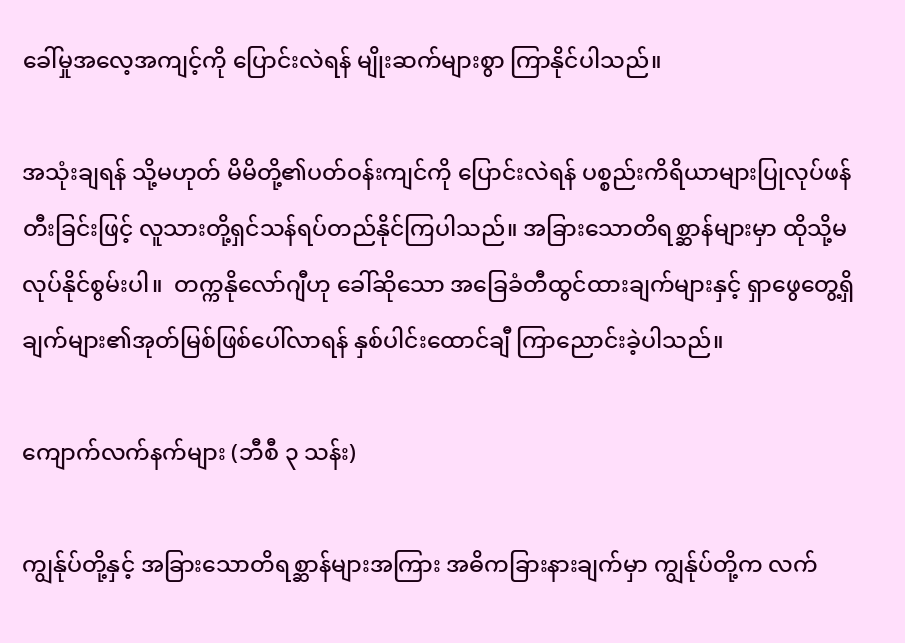ခေါ်မှုအလေ့အကျင့်ကို ပြောင်းလဲရန် မျိုးဆက်များစွာ ကြာနိုင်ပါသည်။

အသုံးချရန် သို့မဟုတ် မိမိတို့၏ပတ်ဝန်းကျင်ကို ပြောင်းလဲရန် ပစ္စည်းကိရိယာများပြုလုပ်ဖန်တီးခြင်းဖြင့် လူသားတို့ရှင်သန်ရပ်တည်နိုင်ကြပါသည်။ အခြားသောတိရစ္ဆာန်များမှာ ထိုသို့မလုပ်နိုင်စွမ်းပါ။  တက္ကနိုလော်ဂျီဟု ခေါ်ဆိုသော အခြေခံတီထွင်ထားချက်များနှင့် ရှာဖွေတွေ့ရှိချက်များ၏အုတ်မြစ်ဖြစ်ပေါ်လာရန် နှစ်ပါင်းထောင်ချီ ကြာညောင်းခဲ့ပါသည်။

ကျောက်လက်နက်များ (ဘီစီ ၃ သန်း)

ကျွန်ုပ်တို့နှင့် အခြားသောတိရစ္ဆာန်များအကြား အဓိကခြားနားချက်မှာ ကျွန်ုပ်တို့က လက်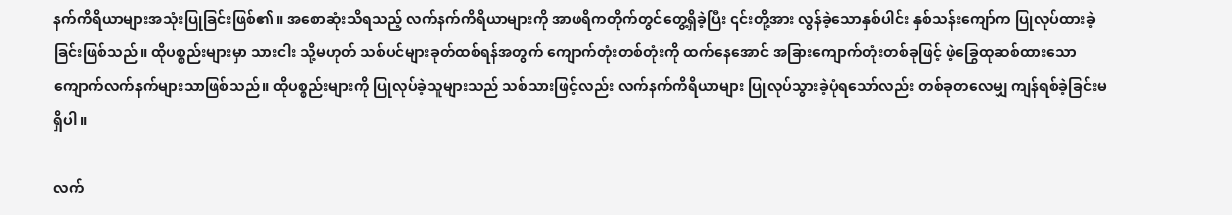နက်ကိရိယာများအသုံးပြုခြင်းဖြစ်၏။ အစောဆုံးသိရသည့် လက်နက်ကိရိယာများကို အာဖရိကတိုက်တွင်တွေ့ရှိခဲ့ပြီး ၎င်းတို့အား လွန်ခဲ့သောနှစ်ပါင်း နှစ်သန်းကျော်က ပြုလုပ်ထားခဲ့ခြင်းဖြစ်သည်။ ထိုပစ္စည်းများမှာ သားငါး သို့မဟုတ် သစ်ပင်များခုတ်ထစ်ရန်အတွက် ကျောက်တုံးတစ်တုံးကို ထက်နေအောင် အခြားကျောက်တုံးတစ်ခုဖြင့် ဖဲ့ခြွေထုဆစ်ထားသော ကျောက်လက်နက်များသာဖြစ်သည်။ ထိုပစ္စည်းများကို ပြုလုပ်ခဲ့သူများသည် သစ်သားဖြင့်လည်း လက်နက်ကိရိယာများ ပြုလုပ်သွားခဲ့ပုံရသော်လည်း တစ်ခုတလေမျှ ကျန်ရစ်ခဲ့ခြင်းမရှိပါ။

လက်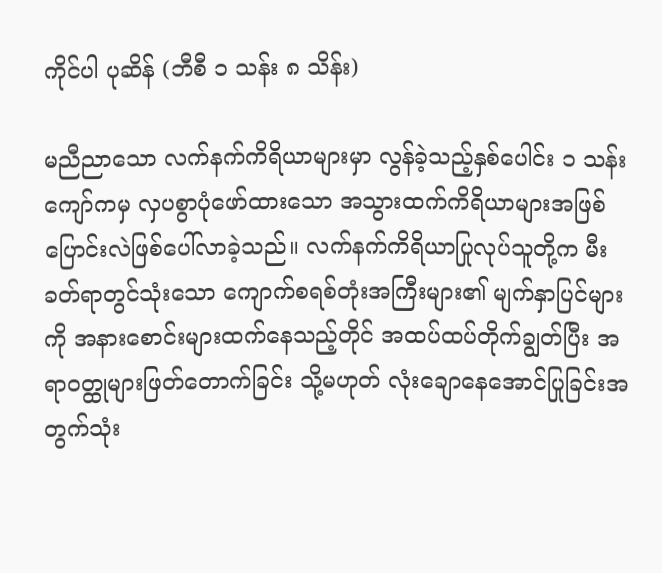ကိုင်ပါ ပုဆိန် (ဘီစီ ၁ သန်း ၈ သိန်း)

မညီညာသော လက်နက်ကိရိယာများမှာ လွန်ခဲ့သည့်နှစ်ပေါင်း ၁ သန်းကျော်ကမှ လှပစွာပုံဖော်ထားသော အသွားထက်ကိရိယာများအဖြစ် ပြောင်းလဲဖြစ်ပေါ်လာခဲ့သည်။ လက်နက်ကိရိယာပြုလုပ်သူတို့က မီးခတ်ရာတွင်သုံးသော ကျောက်စရစ်တုံးအကြီးများ၏ မျက်နှာပြင်များကို အနားစောင်းများထက်နေသည့်တိုင် အထပ်ထပ်တိုက်ချွတ်ပြီး အရာဝတ္ထုများဖြတ်တောက်ခြင်း သို့မဟုတ် လုံးချောနေအောင်ပြုခြင်းအတွက်သုံး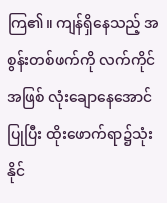ကြ၏။ ကျန်ရှိနေသည့် အစွန်းတစ်ဖက်ကို လက်ကိုင်အဖြစ် လုံးချောနေအောင်ပြုပြီး ထိုးဖောက်ရာ၌သုံးနိုင်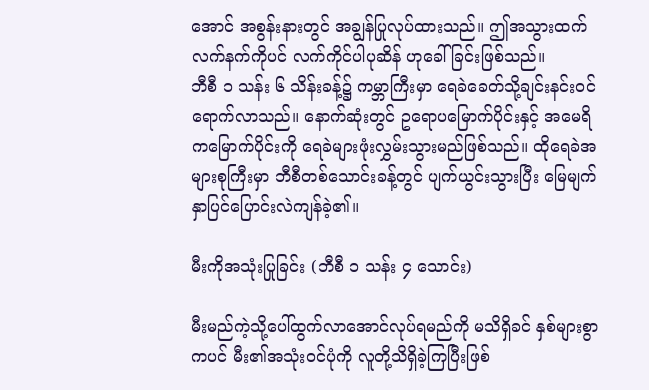အောင် အစွန်းနားတွင် အချွန်ပြုလုပ်ထားသည်။ ဤအသွားထက်လက်နက်ကိုပင် လက်ကိုင်ပါပုဆိန် ဟုခေါ်ခြင်းဖြစ်သည်။
ဘီစီ ၁ သန်း ၆ သိန်းခန့်၌ ကမ္ဘာကြီးမှာ ရေခဲခေတ်သို့ချင်းနင်းဝင်ရောက်လာသည်။ နောက်ဆုံးတွင် ဥရောပမြောက်ပိုင်းနှင့် အမေရိကမြောက်ပိုင်းကို ရေခဲများဖုံးလွှမ်းသွားမည်ဖြစ်သည်။ ထိုရေခဲအများစုကြီးမှာ ဘီစီတစ်သောင်းခန့်တွင် ပျက်ယွင်းသွားပြီး မြေမျက်နှာပြင်ပြောင်းလဲကျန်ခဲ့၏။

မီးကိုအသုံးပြုခြင်း (ဘီစီ ၁ သန်း ၄ သောင်း)

မီးမည်ကဲ့သို့ပေါ်ထွက်လာအောင်လုပ်ရမည်ကို မသိရှိခင် နှစ်များစွာကပင် မီး၏အသုံးဝင်ပုံကို လူတို့သိရှိခဲ့ကြပြီးဖြစ်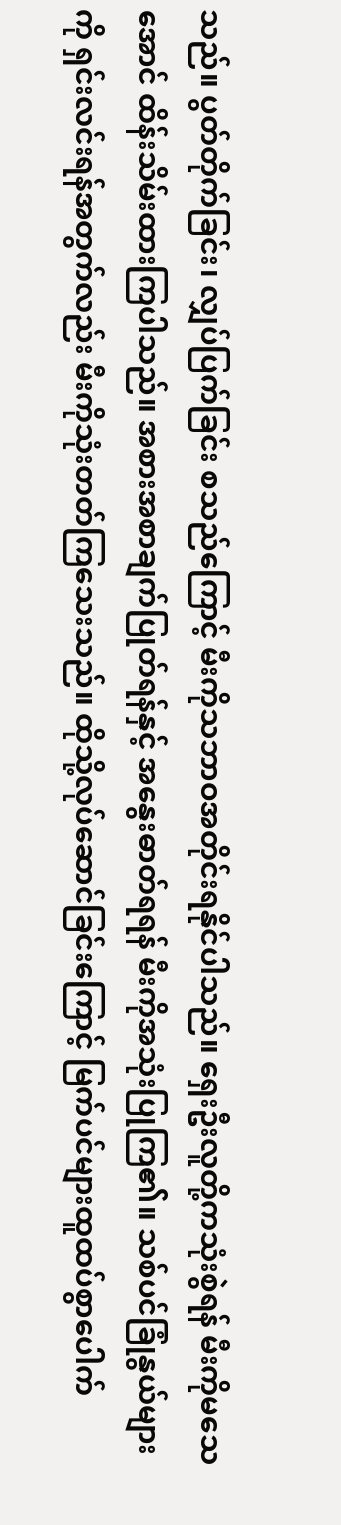သည်။ ပွတ်တိုက်ခြင်း၊ လျှပ်ပြက်ခြင်း စသည်ကြောင့် မီးကိုသဘာဝအတိုင်းရနိုင်ပါသည်။ ရှေးဦးလူတို့ကသုံးစွဲရန် မီးကိုမသေအောင် ထိန်းသိမ်းထားကြပါသည်။ အစားအစာချက်ပြုတ်ရန်နှင့် အနွေးဓာတ်ရရန် မီးကိုအသုံးပြုကြ၏။ သစ်ပင်ခြုံနွယ်များကို ရှင်းလင်းရန်အတွက်လည်း မီးကိုသုံးတတ်ကြသေးသည်။ ထိုသို့လုပ်ဆောင်ခြင်းကြောင့် မြက်ပင်များထူထပ်စွာပေါက်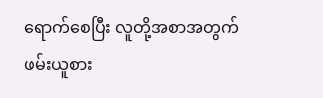ရောက်စေပြီး လူတို့အစာအတွက် ဖမ်းယူစား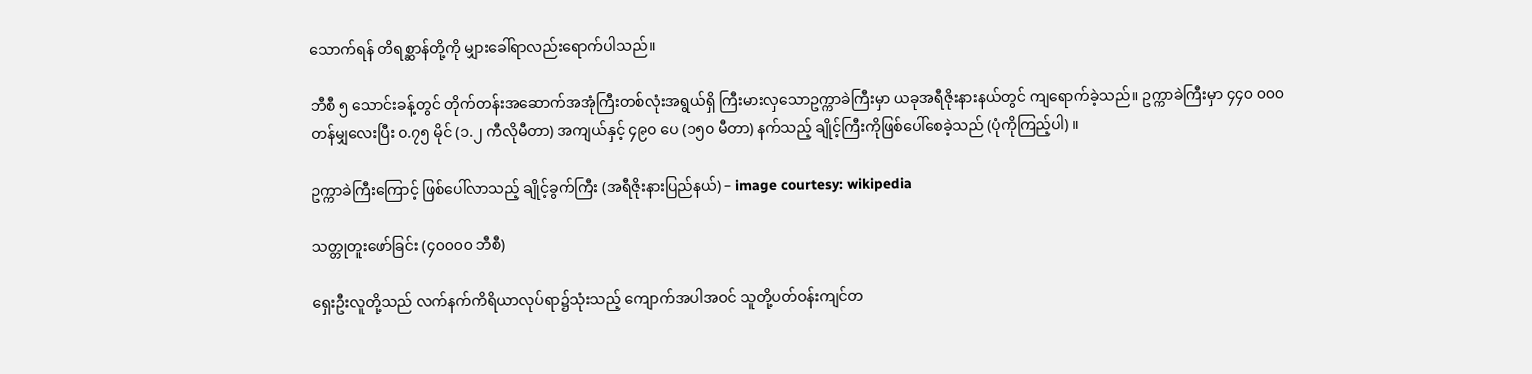သောက်ရန် တိရစ္ဆာန်တို့ကို မျှားခေါ်ရာလည်းရောက်ပါသည်။

ဘီစီ ၅ သောင်းခန့်တွင် တိုက်တန်းအဆောက်အအုံကြီးတစ်လုံးအရွယ်ရှိ ကြီးမားလှသောဥက္ကာခဲကြီးမှာ ယခုအရီဇိုးနားနယ်တွင် ကျရောက်ခဲ့သည်။ ဥက္ကာခဲကြီးမှာ ၄၄၀ ၀၀၀ တန်မျှလေးပြီး ၀.၇၅ မိုင် (၁.၂ ကီလိုမီတာ) အကျယ်နှင့် ၄၉၀ ပေ (၁၅၀ မီတာ) နက်သည့် ချိုင့်ကြီးကိုဖြစ်ပေါ်စေခဲ့သည် (ပုံကိုကြည့်ပါ) ။

ဥက္ကာခဲကြီးကြောင့် ဖြစ်ပေါ်လာသည့် ချိုင့်ခွက်ကြီး (အရီဇိုးနားပြည်နယ်) – image courtesy: wikipedia

သတ္တုတူးဖော်ခြင်း (၄၀၀၀၀ ဘီစီ)

ရှေးဦးလူတို့သည် လက်နက်ကိရိယာလုပ်ရာ၌သုံးသည့် ကျောက်အပါအဝင် သူတို့ပတ်ဝန်းကျင်တ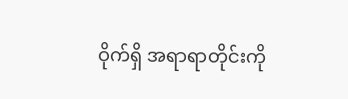ဝိုက်ရှိ အရာရာတိုင်းကို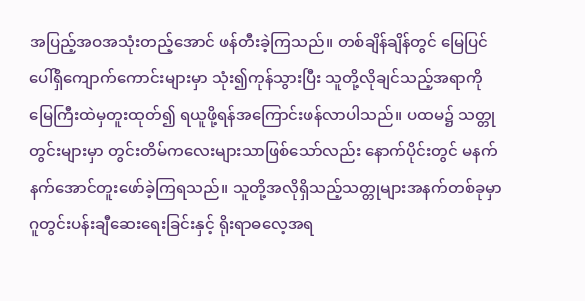အပြည့်အဝအသုံးတည့်အောင် ဖန်တီးခဲ့ကြသည်။ တစ်ချိန်ချိန်တွင် မြေပြင်ပေါ်ရှိကျောက်ကောင်းများမှာ သုံး၍ကုန်သွားပြီး သူတို့လိုချင်သည့်အရာကို မြေကြီးထဲမှတူးထုတ်၍ ရယူဖို့ရန်အကြောင်းဖန်လာပါသည်။ ပထမ၌ သတ္တုတွင်းများမှာ တွင်းတိမ်ကလေးများသာဖြစ်သော်လည်း နောက်ပိုင်းတွင် မနက်နက်အောင်တူးဖော်ခဲ့ကြရသည်။ သူတို့အလိုရှိသည့်သတ္တုများအနက်တစ်ခုမှာ ဂူတွင်းပန်းချီဆေးရေးခြင်းနှင့် ရိုးရာဓလေ့အရ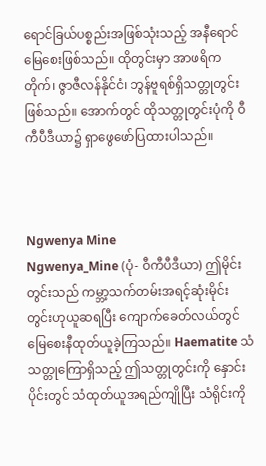ရောင်ခြယ်ပစ္စည်းအဖြစ်သုံးသည့် အနီရောင်မြေစေးဖြစ်သည်။ ထိုတွင်းမှာ အာဖရိကတိုက်၊ ဇွာဇီလန်နိုင်ငံ၊ ဘွန်ဗူရစ်ရှိသတ္တုတွင်းဖြစ်သည်။ အောက်တွင် ထိုသတ္တုတွင်းပုံကို ဝီကီပီဒီယာ၌ ရှာဖွေဖော်ပြထားပါသည်။



Ngwenya Mine
Ngwenya_Mine (ပုံ- ဝီကီပီဒီယာ) ဤမိုင်းတွင်းသည် ကမ္ဘာ့သက်တမ်းအရင့်ဆုံးမိုင်းတွင်းဟုယူဆရပြီး ကျောက်ခေတ်လယ်တွင် မြေစေးနီထုတ်ယူခဲ့ကြသည်။ Haematite သံသတ္တုကြောရှိသည့် ဤသတ္တုတွင်းကို နှောင်းပိုင်းတွင် သံထုတ်ယူအရည်ကျိုပြီး သံရိုင်းကို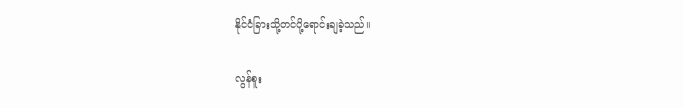နိုင်ငံခြားသို့တင်ပို့ရောင်းချခဲ့သည်။

လွန်စူး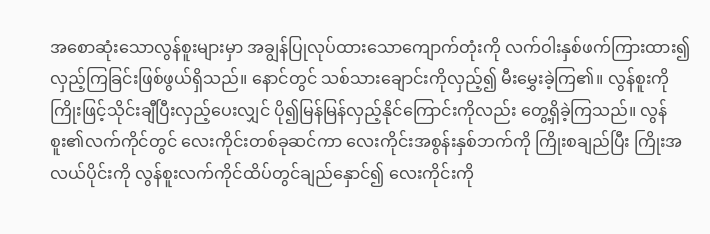အစောဆုံးသောလွန်စူးများမှာ အချွန်ပြုလုပ်ထားသောကျောက်တုံးကို လက်ဝါးနှစ်ဖက်ကြားထား၍ လှည့်ကြခြင်းဖြစ်ဖွယ်ရှိသည်။ နောင်တွင် သစ်သားချောင်းကိုလှည့်၍ မီးမွှေးခဲ့ကြ၏။ လွန်စူးကိုကြိုးဖြင့်သိုင်းချီပြီးလှည့်ပေးလျှင် ပို၍မြန်မြန်လှည့်နိုင်ကြောင်းကိုလည်း တွေ့ရှိခဲ့ကြသည်။ လွန်စူး၏လက်ကိုင်တွင် လေးကိုင်းတစ်ခုဆင်ကာ လေးကိုင်းအစွန်းနှစ်ဘက်ကို ကြိုးစချည်ပြီး ကြိုးအလယ်ပိုင်းကို လွန်စူးလက်ကိုင်ထိပ်တွင်ချည်နှောင်၍ လေးကိုင်းကို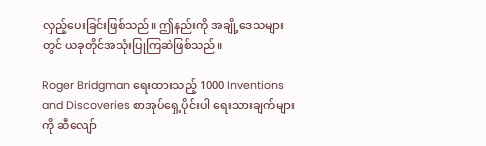လှည့်ပေးခြင်းဖြစ်သည်။ ဤနည်းကို အချို့ဒေသများတွင် ယခုတိုင်အသုံးပြုကြဆဲဖြစ်သည်။

Roger Bridgman ရေးထားသည့် 1000 Inventions and Discoveries စာအုပ်ရှေ့ပိုင်းပါ ရေးသားချက်များကို ဆီလျော်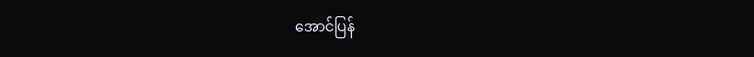အောင်ပြန်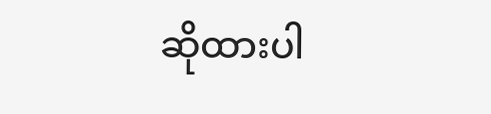ဆိုထားပါ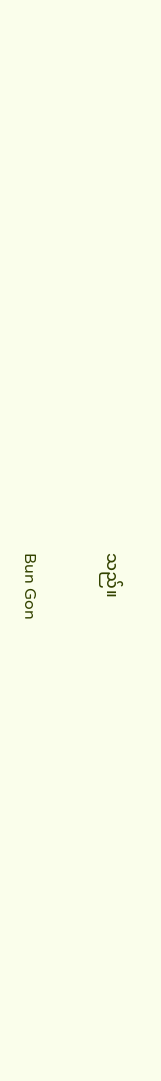သည်။

Bun Gon